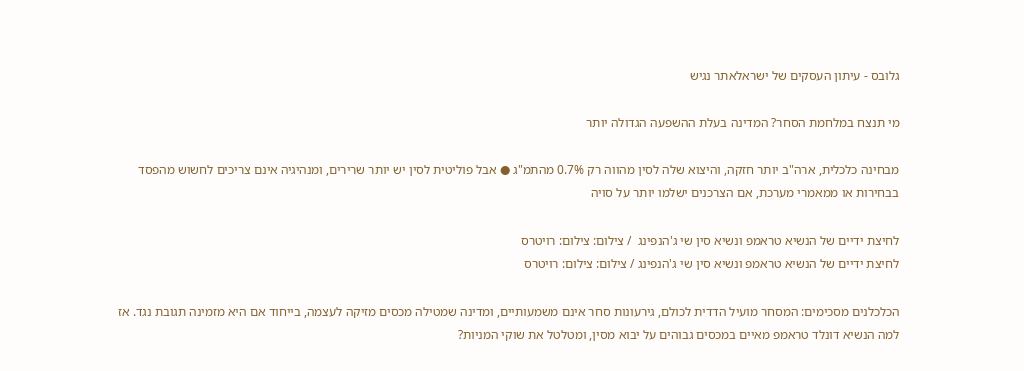גלובס - עיתון העסקים של ישראלאתר נגיש

מי תנצח במלחמת הסחר? המדינה בעלת ההשפעה הגדולה יותר

מבחינה כלכלית, ארה"ב יותר חזקה, והיצוא שלה לסין מהווה רק 0.7% מהתמ"ג ● אבל פוליטית לסין יש יותר שרירים, ומנהיגיה אינם צריכים לחשוש מהפסד בבחירות או ממאמרי מערכת, אם הצרכנים ישלמו יותר על סויה

לחיצת ידיים של הנשיא טראמפ ונשיא סין שי ג'הנפינג  / צילום: צילום: רויטרס
לחיצת ידיים של הנשיא טראמפ ונשיא סין שי ג'הנפינג / צילום: צילום: רויטרס

הכלכלנים מסכימים: המסחר מועיל הדדית לכולם, גירעונות סחר אינם משמעותיים, ומדינה שמטילה מכסים מזיקה לעצמה, בייחוד אם היא מזמינה תגובת נגד. אז למה הנשיא דונלד טראמפ מאיים במכסים גבוהים על יבוא מסין, ומטלטל את שוקי המניות?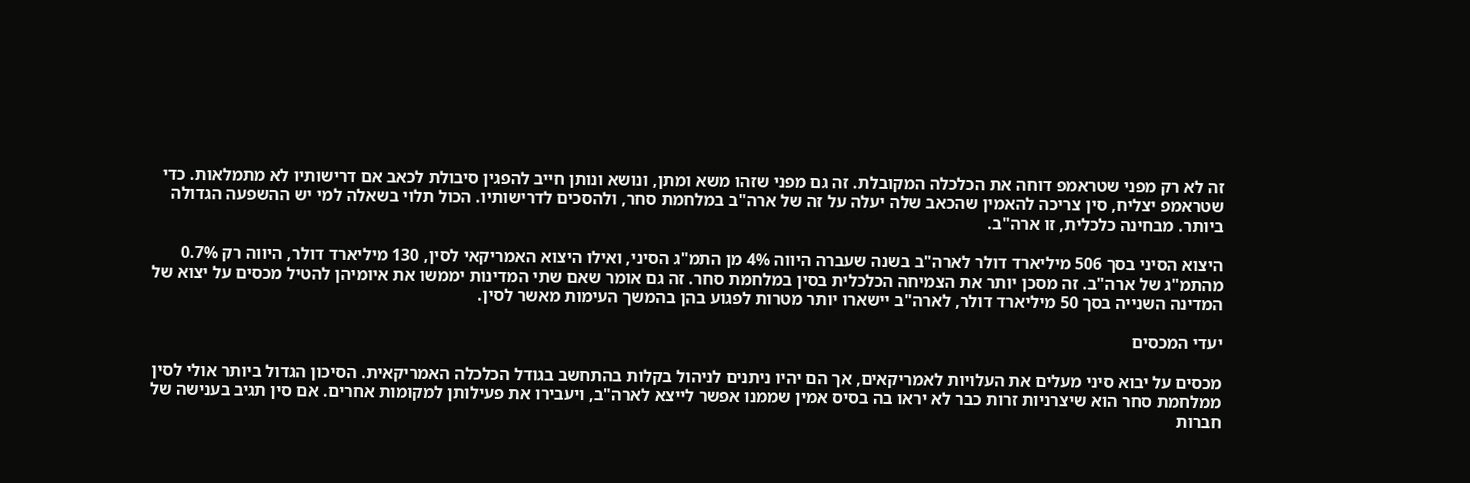זה לא רק מפני שטראמפ דוחה את הכלכלה המקובלת. זה גם מפני שזהו משא ומתן, ונושא ונותן חייב להפגין סיבולת לכאב אם דרישותיו לא מתמלאות. כדי שטראמפ יצליח, סין צריכה להאמין שהכאב שלה יעלה על זה של ארה"ב במלחמת סחר, ולהסכים לדרישותיו. הכול תלוי בשאלה למי יש ההשפעה הגדולה ביותר. מבחינה כלכלית, זו ארה"ב.

היצוא הסיני בסך 506 מיליארד דולר לארה"ב בשנה שעברה היווה 4% מן התמ"ג הסיני, ואילו היצוא האמריקאי לסין, 130 מיליארד דולר, היווה רק 0.7% מהתמ"ג של ארה"ב. זה מסכן יותר את הצמיחה הכלכלית בסין במלחמת סחר. זה גם אומר שאם שתי המדינות יממשו את איומיהן להטיל מכסים על יצוא של המדינה השנייה בסך 50 מיליארד דולר, לארה"ב יישארו יותר מטרות לפגוע בהן בהמשך העימות מאשר לסין.

יעדי המכסים

מכסים על יבוא סיני מעלים את העלויות לאמריקאים, אך הם יהיו ניתנים לניהול בקלות בהתחשב בגודל הכלכלה האמריקאית. הסיכון הגדול ביותר אולי לסין ממלחמת סחר הוא שיצרניות זרות כבר לא יראו בה בסיס אמין שממנו אפשר לייצא לארה"ב, ויעבירו את פעילותן למקומות אחרים. אם סין תגיב בענישה של חברות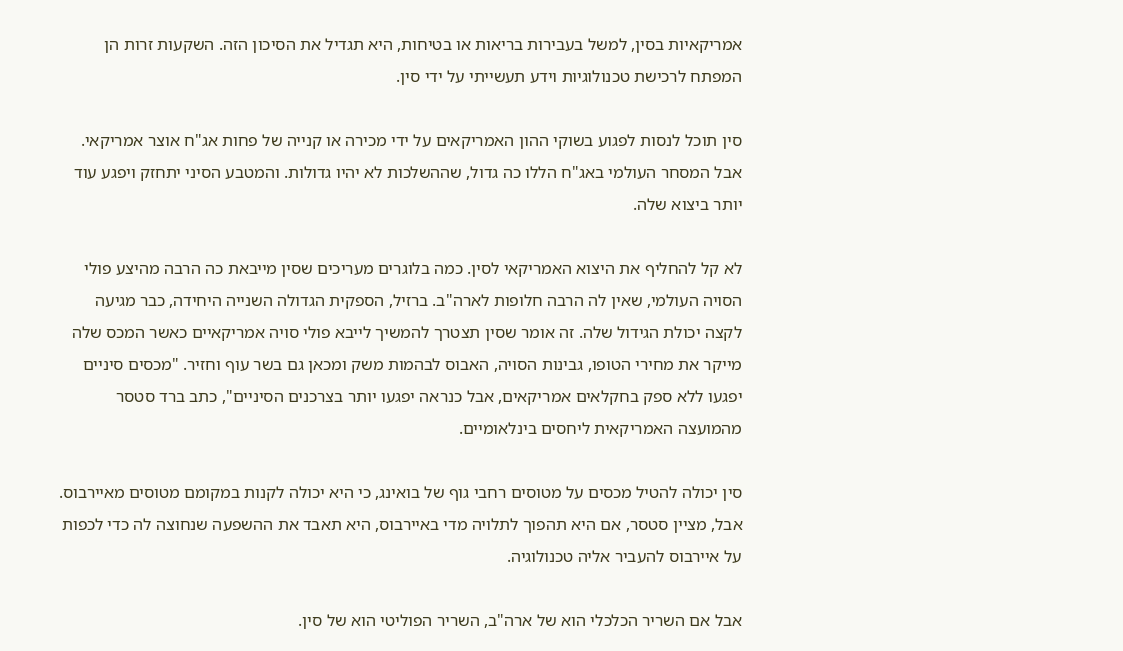אמריקאיות בסין, למשל בעבירות בריאות או בטיחות, היא תגדיל את הסיכון הזה. השקעות זרות הן המפתח לרכישת טכנולוגיות וידע תעשייתי על ידי סין.

סין תוכל לנסות לפגוע בשוקי ההון האמריקאים על ידי מכירה או קנייה של פחות אג"ח אוצר אמריקאי. אבל המסחר העולמי באג"ח הללו כה גדול, שההשלכות לא יהיו גדולות. והמטבע הסיני יתחזק ויפגע עוד יותר ביצוא שלה.

לא קל להחליף את היצוא האמריקאי לסין. כמה בלוגרים מעריכים שסין מייבאת כה הרבה מהיצע פולי הסויה העולמי, שאין לה הרבה חלופות לארה"ב. ברזיל, הספקית הגדולה השנייה היחידה, כבר מגיעה לקצה יכולת הגידול שלה. זה אומר שסין תצטרך להמשיך לייבא פולי סויה אמריקאיים כאשר המכס שלה מייקר את מחירי הטופו, גבינות הסויה, האבוס לבהמות משק ומכאן גם בשר עוף וחזיר. "מכסים סיניים יפגעו ללא ספק בחקלאים אמריקאים, אבל כנראה יפגעו יותר בצרכנים הסיניים", כתב ברד סטסר מהמועצה האמריקאית ליחסים בינלאומיים.

סין יכולה להטיל מכסים על מטוסים רחבי גוף של בואינג, כי היא יכולה לקנות במקומם מטוסים מאיירבוס. אבל, מציין סטסר, אם היא תהפוך לתלויה מדי באיירבוס, היא תאבד את ההשפעה שנחוצה לה כדי לכפות על איירבוס להעביר אליה טכנולוגיה.

אבל אם השריר הכלכלי הוא של ארה"ב, השריר הפוליטי הוא של סין.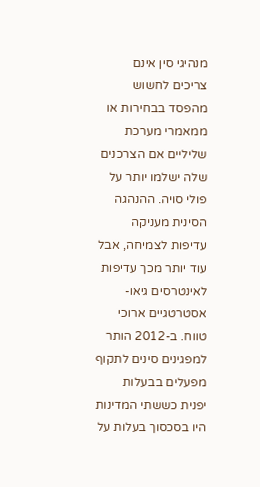מנהיגי סין אינם צריכים לחשוש מהפסד בבחירות או ממאמרי מערכת שליליים אם הצרכנים שלה ישלמו יותר על פולי סויה. ההנהגה הסינית מעניקה עדיפות לצמיחה, אבל עוד יותר מכך עדיפות לאינטרסים גיאו-אסטרטגיים ארוכי טווח. ב-2012 הותר למפגינים סינים לתקוף מפעלים בבעלות יפנית כששתי המדינות היו בסכסוך בעלות על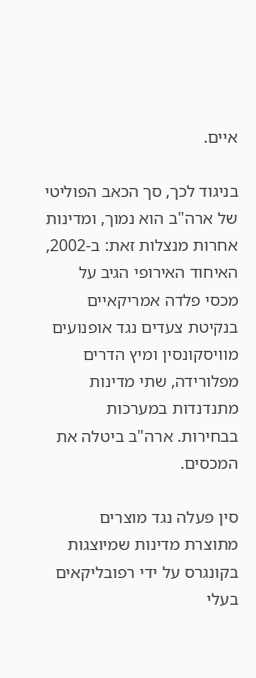איים.

בניגוד לכך, סך הכאב הפוליטי של ארה"ב הוא נמוך, ומדינות אחרות מנצלות זאת: ב-2002, האיחוד האירופי הגיב על מכסי פלדה אמריקאיים בנקיטת צעדים נגד אופנועים מוויסקונסין ומיץ הדרים מפלורידה, שתי מדינות מתנדנדות במערכות בבחירות. ארה"ב ביטלה את המכסים.

סין פעלה נגד מוצרים מתוצרת מדינות שמיוצגות בקונגרס על ידי רפובליקאים בעלי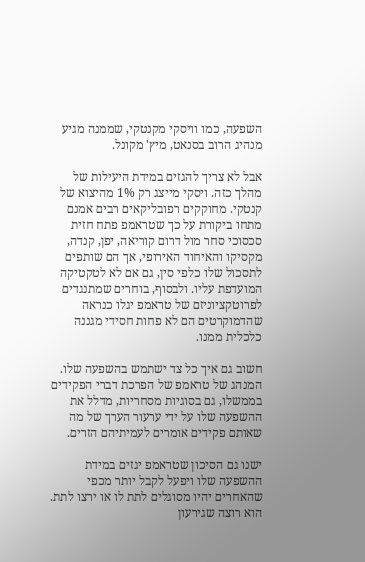השפעה, כמו וויסקי מקנטקי, שממנה מגיע מנהיג הרוב בסנאט, מיץ' מקונל.

אבל לא צריך להגזים במידת היעילות של מהלך כזה. ויסקי מייצג רק 1% מהיצוא של קנטקי. מחוקקים רפובליקאים רבים אמנם מתחו ביקורת על כך שטראמפ פתח חזית סכסוכי סחר מול דרום קוריאה, יפן, קנדה, מקסיקו והאיחוד האירופי, אך הם שותפים לתסכול שלו כלפי סין, גם אם לא לטקטיקה המועדפת עליו. ולבסוף, בוחרים שמתנגדים לפרוטקציוניזם של טראמפ יגלו כנראה שהדמוקרטים הם לא פחות חסידי מגננה כלכלית ממנו.

חשוב גם איך כל צד ישתמש בהשפעה שלו. המנהג של טראמפ של הפרכת דברי הפקידים בממשלו, גם בסוגיות מסחריות, מדלל את ההשפעה שלו על ידי ערעור הערך של מה שאותם פקידים אומרים לעמיתיהם הזרים.

ישנו גם הסיכון שטראמפ יגזים במידת ההשפעה שלו ויפעל לקבל יותר מכפי שהאחרים יהיו מסוגלים לתת לו או ירצו לתת. הוא רוצה שגירעון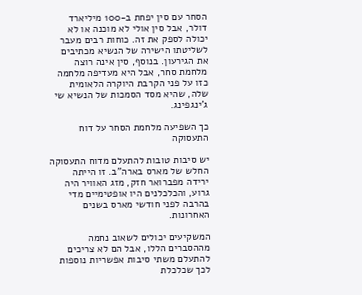הסחר עם סין יפחת ב-100 מיליארד דולר, אבל סין אולי לא מוכנה או לא יכולה לספק את זה. כוחות רבים מעבר לשליטתו הישירה של הנשיא מכתיבים את הגירעון. בנוסף, סין אינה רוצה מלחמת סחר, אבל היא מעדיפה מלחמה כזו על פני הקרבת היוקרה הלאומית שלה, שהיא מסד הסמכות של הנשיא שי ג'ינגפינג.

כך השפיעה מלחמת הסחר על דוח התעסוקה

יש סיבות טובות להתעלם מדוח התעסוקה החלש של מארס בארה"ב. זו הייתה ירידה מפברואר חזק, מזג האוויר היה גרוע, והכלכלנים היו אופטימיים מדי בהרבה לפני חודשי מארס בשנים האחרונות.

המשקיעים יכולים לשאוב נחמה מההסברים הללו, אבל הם לא צריכים להתעלם משתי סיבות אפשריות נוספות לכך שכלכלת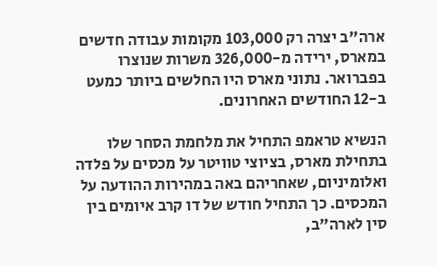ארה"ב יצרה רק 103,000 מקומות עבודה חדשים במארס, ירידה מ-326,000 משרות שנוצרו בפברואר. נתוני מארס היו החלשים ביותר כמעט ב-12 החודשים האחרונים.

הנשיא טראמפ התחיל את מלחמת הסחר שלו בתחילת מארס, בציוצי טוויטר על מכסים על פלדה ואלומיניום, שאחריהם באה במהירות ההודעה על המכסים. כך התחיל חודש של דו קרב איומים בין סין לארה"ב,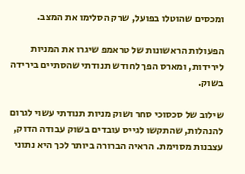ומכסים שהוטלו בפועל, שרק הסלימו את המצב.

הפעולות הראשונות של טראמפ שיגרו את המניות לירידות, ומארס הפך לחודש תנודתי שהסתיים בירידה בשוק.

שילוב של סכסוכי סחר ושוק מניות תנודתי עשוי לגרום להנהלות, שהתקשו לגייס עובדים בשוק עבודה הדוק, עצבנות מסוימת. הראיה הברורה ביותר לכך היא נתוני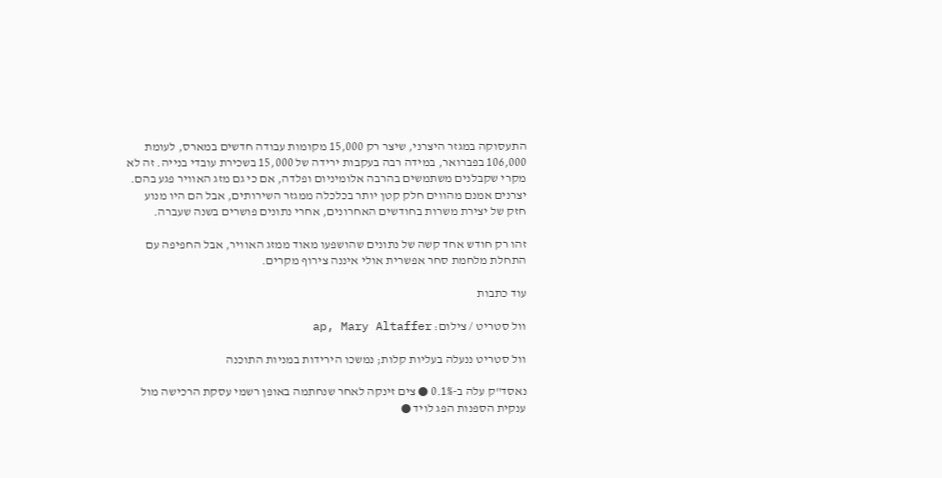התעסוקה במגזר היצרני, שיצר רק 15,000 מקומות עבודה חדשים במארס, לעומת 106,000 בפברואר, במידה רבה בעקבות ירידה של 15,000 בשכירת עובדי בנייה. זה לא מקרי שקבלנים משתמשים בהרבה אלומיניום ופלדה, אם כי גם מזג האוויר פגע בהם. יצרנים אמנם מהווים חלק קטן יותר בכלכלה ממגזר השירותים, אבל הם היו מנוע חזק של יצירת משרות בחודשים האחרונים, אחרי נתונים פושרים בשנה שעברה.

זהו רק חודש אחד קשה של נתונים שהושפעו מאוד ממזג האוויר, אבל החפיפה עם התחלת מלחמת סחר אפשרית אולי איננה צירוף מקרים.

עוד כתבות

וול סטריט / צילום: ap, Mary Altaffer

וול סטריט ננעלה בעליות קלות; נמשכו הירידות במניות התוכנה

נאסד"ק עלה ב-0.1% ● צים זינקה לאחר שנחתמה באופן רשמי עסקת הרכישה מול ענקית הספנות הפג לויד ●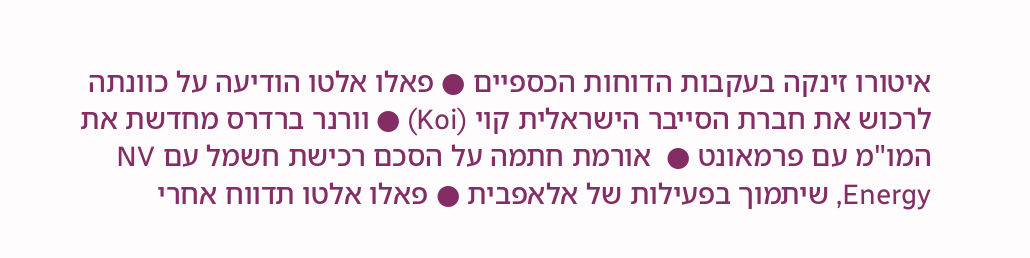איטורו זינקה בעקבות הדוחות הכספיים ● פאלו אלטו הודיעה על כוונתה לרכוש את חברת הסייבר הישראלית קוי (Koi) ● וורנר ברדרס מחדשת את המו"מ עם פרמאונט ●  אורמת חתמה על הסכם רכישת חשמל עם NV Energy, שיתמוך בפעילות של אלאפבית ● פאלו אלטו תדווח אחרי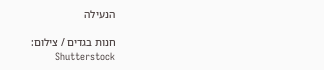הנעילה

חנות בגדים / צילום: Shutterstock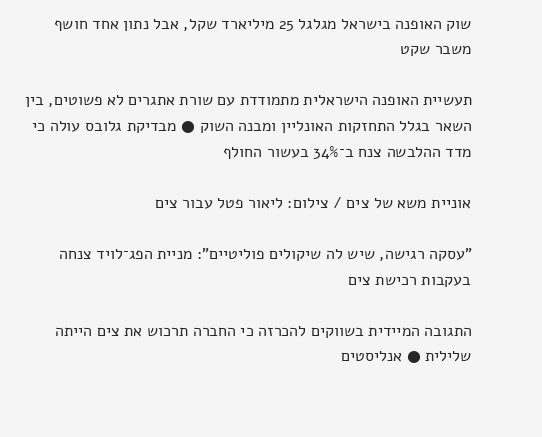שוק האופנה בישראל מגלגל 25 מיליארד שקל, אבל נתון אחד חושף משבר שקט

תעשיית האופנה הישראלית מתמודדת עם שורת אתגרים לא פשוטים, בין השאר בגלל התחזקות האונליין ומבנה השוק ● מבדיקת גלובס עולה כי מדד ההלבשה צנח ב־34% בעשור החולף

אוניית משא של צים / צילום: ליאור פטל עבור צים

"עסקה רגישה, שיש לה שיקולים פוליטיים": מניית הפג־לויד צנחה בעקבות רכישת צים

התגובה המיידית בשווקים להכרזה כי החברה תרכוש את צים הייתה שלילית ● אנליסטים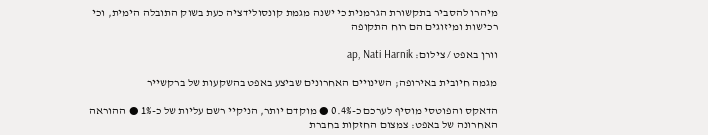מיהרו להסביר בתקשורת הגרמנית כי ישנה מגמת קונסולידציה כעת בשוק התובלה הימית, וכי רכישות ומיזוגים הם רוח התקופה

וורן באפט / צילום: ap, Nati Harnik

מגמה חיובית באירופה; השינויים האחרונים שביצע באפט בהשקעות של ברקשייר

הדאקס והפוטסי מוסיף לערכם כ-0.4% ● מוקדם יותר, הניקיי רשם עליות של כ-1% ● ההוראה האחרונה של באפט: צמצום החזקות בחברת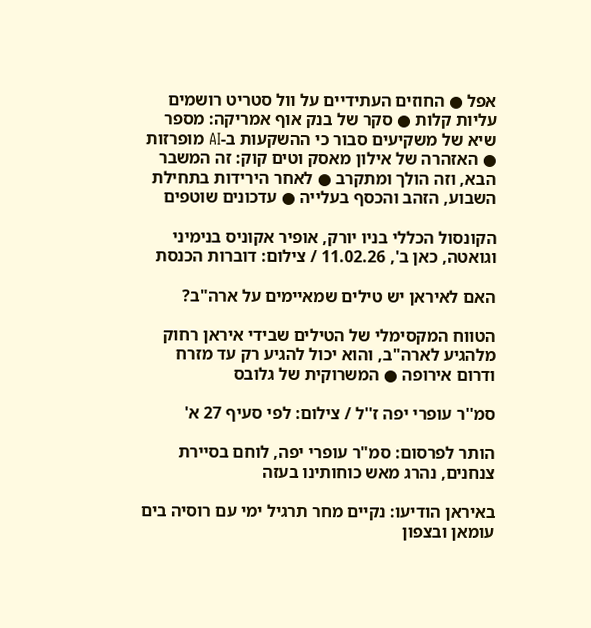אפל ● החוזים העתידיים על וול סטריט רושמים עליות קלות ● סקר של בנק אוף אמריקה: מספר שיא של משקיעים סבור כי ההשקעות ב-AI מופרזות ● האזהרה של אילון מאסק וטים קוק: זה המשבר הבא, וזה הולך ומתקרב ● לאחר הירידות בתחילת השבוע, הזהב והכסף בעלייה ● עדכונים שוטפים

הקונסול הכללי בניו יורק, אופיר אקוניס בנימיני וגואטה, כאן ב', 11.02.26 / צילום: דוברות הכנסת

האם לאיראן יש טילים שמאיימים על ארה"ב?

הטווח המקסימלי של הטילים שבידי איראן רחוק מלהגיע לארה"ב, והוא יכול להגיע רק עד מזרח ודרום אירופה ● המשרוקית של גלובס

סמ''ר עופרי יפה ז''ל / צילום: לפי סעיף 27 א'

הותר לפרסום: סמ"ר עופרי יפה, לוחם בסיירת צנחנים, נהרג מאש כוחותינו בעזה

באיראן הודיעו: נקיים מחר תרגיל ימי עם רוסיה בים עומאן ובצפון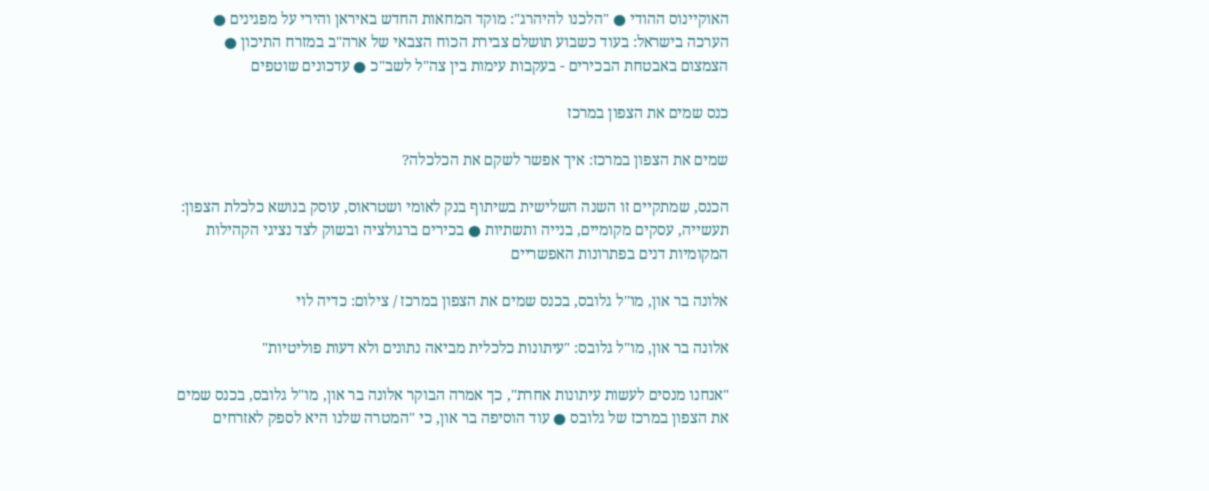האוקיינוס ההודי ● "הלכנו להיהרג": מוקד המחאות החדש באיראן והירי על מפגינים ● הערכה בישראל: בעוד כשבוע תושלם צבירת הכוח הצבאי של ארה"ב במזרח התיכון ● הצמצום באבטחת הבכירים - בעקבות עימות בין צה"ל לשב"כ ● עדכונים שוטפים

כנס שמים את הצפון במרכז

שמים את הצפון במרכז: איך אפשר לשקם את הכלכלה?

הכנס, שמתקיים זו השנה השלישית בשיתוף בנק לאומי ושטראוס, עוסק בנושא כלכלת הצפון: תעשייה, עסקים מקומיים, בנייה ותשתיות ● בכירים ברגולציה ובשוק לצד נציגי הקהילות המקומיות דנים בפתרונות האפשריים

אלונה בר און, מו''ל גלובס, בכנס שמים את הצפון במרכז / צילום: כדיה לוי

אלונה בר און, מו"ל גלובס: "עיתונות כלכלית מביאה נתונים ולא דעות פוליטיות"

"אנחנו מנסים לעשות עיתונות אחרת", כך אמרה הבוקר אלונה בר און, מו"ל גלובס, בכנס שמים את הצפון במרכז של גלובס ● עוד הוסיפה בר און, כי "המטרה שלנו היא לספק לאזרחים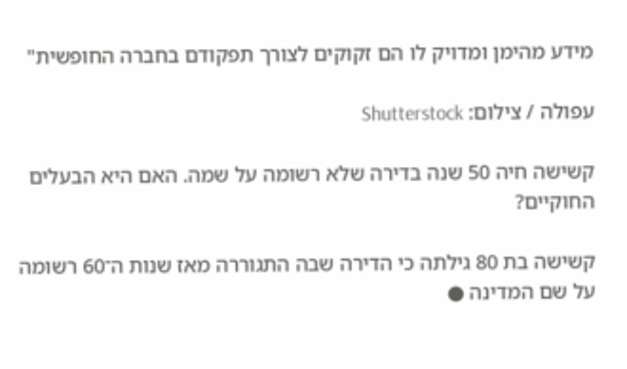מידע מהימן ומדויק לו הם זקוקים לצורך תפקודם בחברה החופשית"

עפולה / צילום: Shutterstock

קשישה חיה 50 שנה בדירה שלא רשומה על שמה. האם היא הבעלים החוקיים?

קשישה בת 80 גילתה כי הדירה שבה התגוררה מאז שנות ה־60 רשומה על שם המדינה ●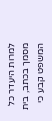למרות היעדר כל מסמך בכתב, בית המשפט קבע כי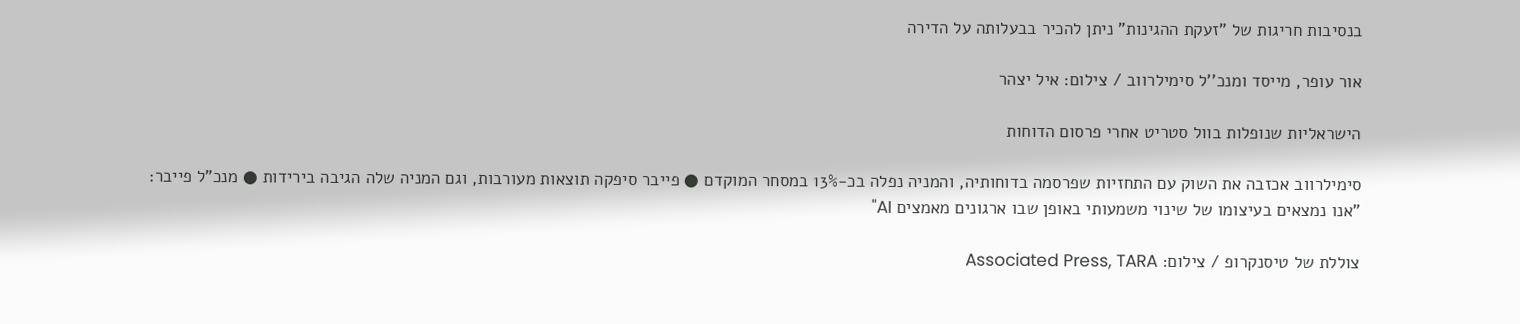בנסיבות חריגות של "זעקת ההגינות" ניתן להכיר בבעלותה על הדירה

אור עופר, מייסד ומנכ''ל סימילרווב / צילום: איל יצהר

הישראליות שנופלות בוול סטריט אחרי פרסום הדוחות

סימילרווב אכזבה את השוק עם התחזיות שפרסמה בדוחותיה, והמניה נפלה בכ-13% במסחר המוקדם ● פייבר סיפקה תוצאות מעורבות, וגם המניה שלה הגיבה בירידות ● מנכ"ל פייבר: "אנו נמצאים בעיצומו של שינוי משמעותי באופן שבו ארגונים מאמצים AI"

צוללת של טיסנקרופ / צילום: Associated Press, TARA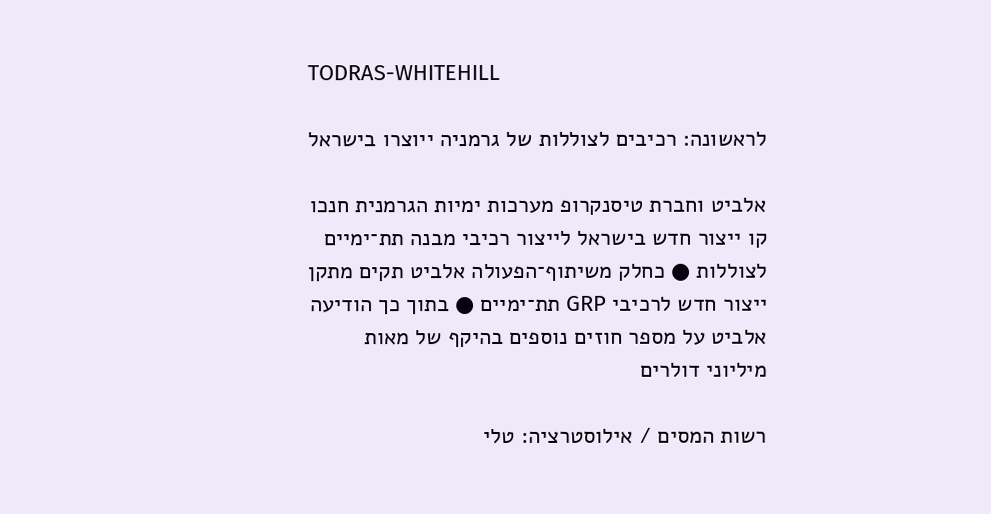TODRAS-WHITEHILL

לראשונה: רכיבים לצוללות של גרמניה ייוצרו בישראל

אלביט וחברת טיסנקרופ מערכות ימיות הגרמנית חנכו קו ייצור חדש בישראל לייצור רכיבי מבנה תת־ימיים לצוללות ● כחלק משיתוף־הפעולה אלביט תקים מתקן ייצור חדש לרכיבי GRP תת־ימיים ● בתוך כך הודיעה אלביט על מספר חוזים נוספים בהיקף של מאות מיליוני דולרים

רשות המסים / אילוסטרציה: טלי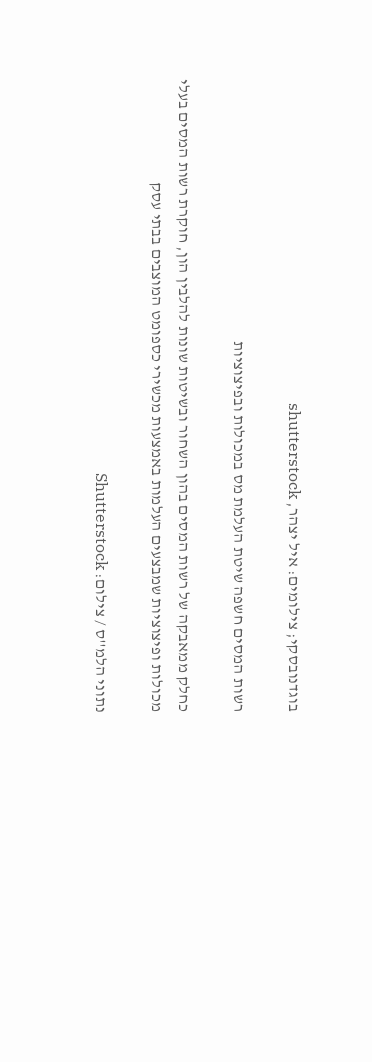בוגדנובסקי; צילומים: איל יצהר, shutterstock

רשות המסים חשפה שיטת העלמת מס במכולות ובפיצוציות

כחלק ממאבקה של רשות המסים בהון השחור ובשיטות שונות להלבין הון, חוקרת רשות המסים בעלי מכולות ופיצוציות שמבצעים העלמות באמצעות מכשירי כספומט המוצבים בבתי עסק

נתוני הלמ''ס / צילום: Shutterstock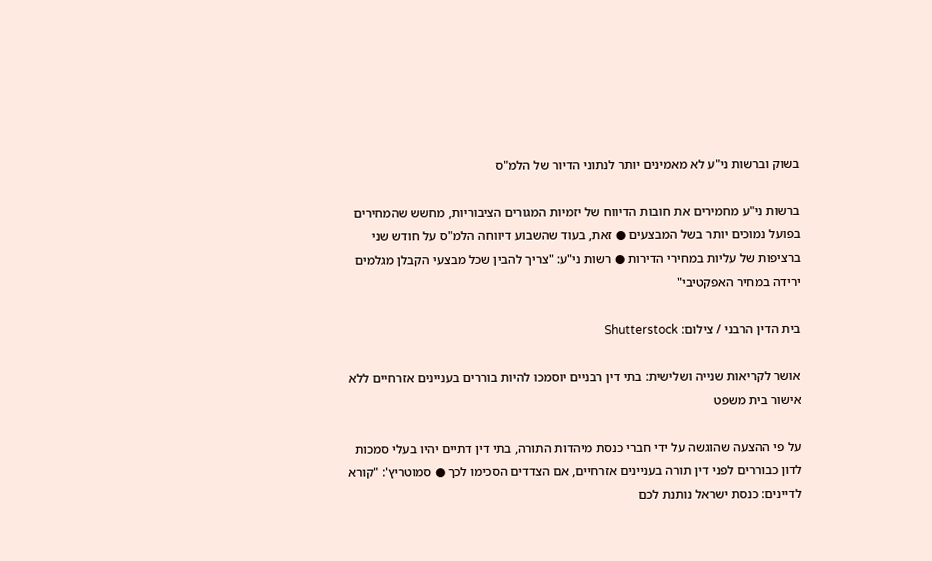בשוק וברשות ני"ע לא מאמינים יותר לנתוני הדיור של הלמ"ס

ברשות ני"ע מחמירים את חובות הדיווח של יזמיות המגורים הציבוריות, מחשש שהמחירים בפועל נמוכים יותר בשל המבצעים ● זאת, בעוד שהשבוע דיווחה הלמ"ס על חודש שני ברציפות של עליות במחירי הדירות ● רשות ני"ע: "צריך להבין שכל מבצעי הקבלן מגלמים ירידה במחיר האפקטיבי"

בית הדין הרבני / צילום: Shutterstock

אושר לקריאות שנייה ושלישית: בתי דין רבניים יוסמכו להיות בוררים בעניינים אזרחיים ללא אישור בית משפט

על פי ההצעה שהוגשה על ידי חברי כנסת מיהדות התורה, בתי דין דתיים יהיו בעלי סמכות לדון כבוררים לפני דין תורה בעניינים אזרחיים, אם הצדדים הסכימו לכך ● סמוטריץ': "קורא לדיינים: כנסת ישראל נותנת לכם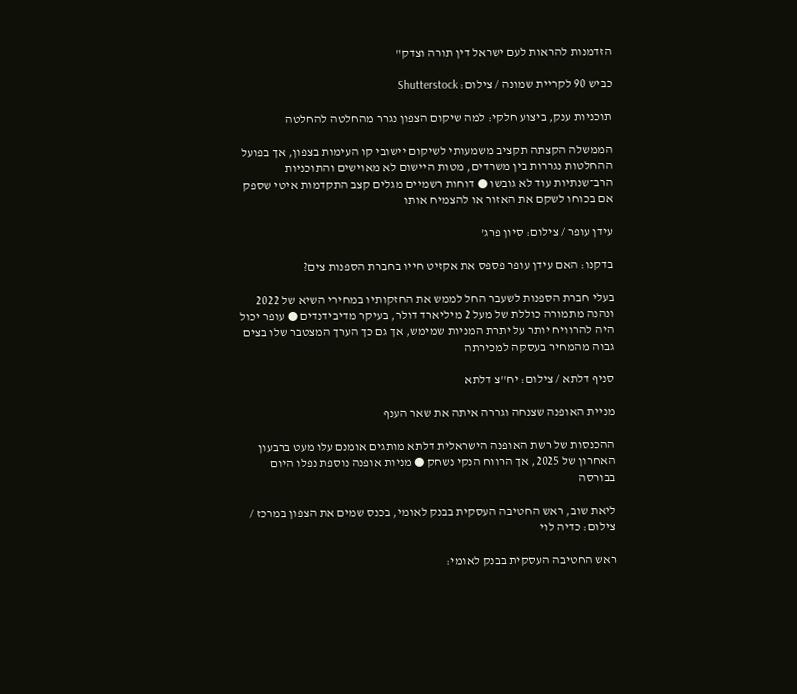הזדמנות להראות לעם ישראל דין תורה וצדק"

כביש 90 לקריית שמונה / צילום: Shutterstock

תוכניות ענק, ביצוע חלקי: למה שיקום הצפון נגרר מהחלטה להחלטה

הממשלה הקצתה תקציב משמעותי לשיקום יישובי קו העימות בצפון, אך בפועל ההחלטות נגררות בין משרדים, מטות היישום לא מאוישים והתוכניות הרב־שנתיות עוד לא גובשו ● דוחות רשמיים מגלים קצב התקדמות איטי שספק אם בכוחו לשקם את האזור או להצמיח אותו

עידן עופר / צילום: סיון פרג'

בדקנו: האם עידן עופר פספס את אקזיט חייו בחברת הספנות צים?

בעלי חברת הספנות לשעבר החל לממש את החזקותיו במחירי השיא של 2022 ונהנה מתמורה כוללת של מעל 2 מיליארד דולר, בעיקר מדיבידנדים ● עופר יכול היה להרוויח יותר על יתרת המניות שמימש, אך גם כך הערך המצטבר שלו בצים גבוה מהמחיר בעסקה למכירתה

סניף דלתא / צילום: יח''צ דלתא

מניית האופנה שצנחה וגררה איתה את שאר הענף

ההכנסות של רשת האופנה הישראלית דלתא מותגים אומנם עלו מעט ברבעון האחרון של 2025, אך הרווח הנקי נשחק ● מניות אופנה נוספת נפלו היום בבורסה

ליאת שוב, ראש החטיבה העסקית בבנק לאומי, בכנס שמים את הצפון במרכז / צילום: כדיה לוי

ראש החטיבה העסקית בבנק לאומי: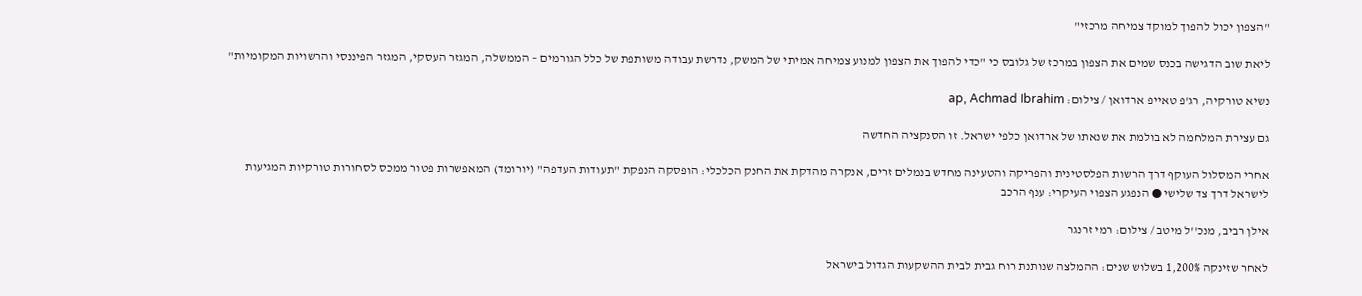"הצפון יכול להפוך למוקד צמיחה מרכזי"

ליאת שוב הדגישה בכנס שמים את הצפון במרכז של גלובס כי "כדי להפוך את הצפון למנוע צמיחה אמיתי של המשק, נדרשת עבודה משותפת של כלל הגורמים – הממשלה, המגזר העסקי, המגזר הפיננסי והרשויות המקומיות"

נשיא טורקיה, רג'פ טאייפ ארדואן / צילום: ap, Achmad Ibrahim

גם עצירת המלחמה לא בולמת את שנאתו של ארדואן כלפי ישראל. זו הסנקציה החדשה

אחרי המסלול העוקף דרך הרשות הפלסטינית והפריקה והטעינה מחדש בנמלים זרים, אנקרה מהדקת את החנק הכלכלי: הופסקה הנפקת "תעודות העדפה" (יורומד) המאפשרות פטור ממכס לסחורות טורקיות המגיעות לישראל דרך צד שלישי ● הנפגע הצפוי העיקרי: ענף הרכב

אילן רביב, מנכ''ל מיטב / צילום: רמי זרנגר

לאחר שזינקה 1,200% בשלוש שנים: ההמלצה שנותנת רוח גבית לבית ההשקעות הגדול בישראל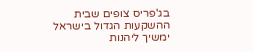בג'פריס צופים שבית ההשקעות הגדול בישראל ימשיך ליהנות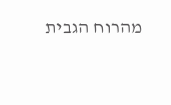מהרוח הגבית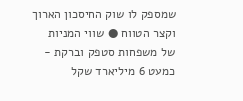שמספק לו שוק החיסכון הארוך וקצר הטווח ● שווי המניות של משפחות סטפק וברקת - כמעט 6 מיליארד שקל